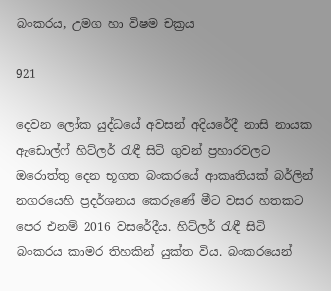බංකරය, උමග හා විෂම චක්‍රය

921

දෙවන ලෝක යුද්ධයේ අවසන් අදියරේදී නාසි නායක ඇඩොල්ෆ් හිට්ලර් රැඳී සිටි ගුවන් ප්‍රහාරවලට ඔරොත්තු දෙන භූගත බංකරයේ ආකෘතියක් බර්ලින් නගරයෙහි ප්‍රදර්ශනය කෙරුණේ මීට වසර හතකට පෙර එනම් 2016 වසරේදීය. හිට්ලර් රැඳී සිටි බංකරය කාමර තිහකින් යුක්ත විය. බංකරයෙන්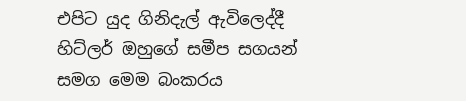එපිට යුද ගිනිදැල් ඇවිලෙද්දී හිට්ලර් ඔහුගේ සමීප සගයන් සමග මෙම බංකරය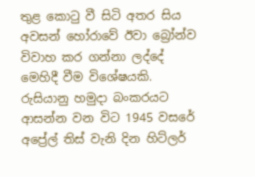තුළ කොටු වී සිටි අතර සිය අවසන් හෝරාවේ ඊවා බ්‍රෝන්ව විවාහ කර ගන්නා ලද්දේ මෙහිදී වීම විශේෂයකි. රුසියානු හමුදා බංකරයට ආසන්න වන විට 1945 වසරේ අප්‍රේල් තිස් වැනි දින හිට්ලර්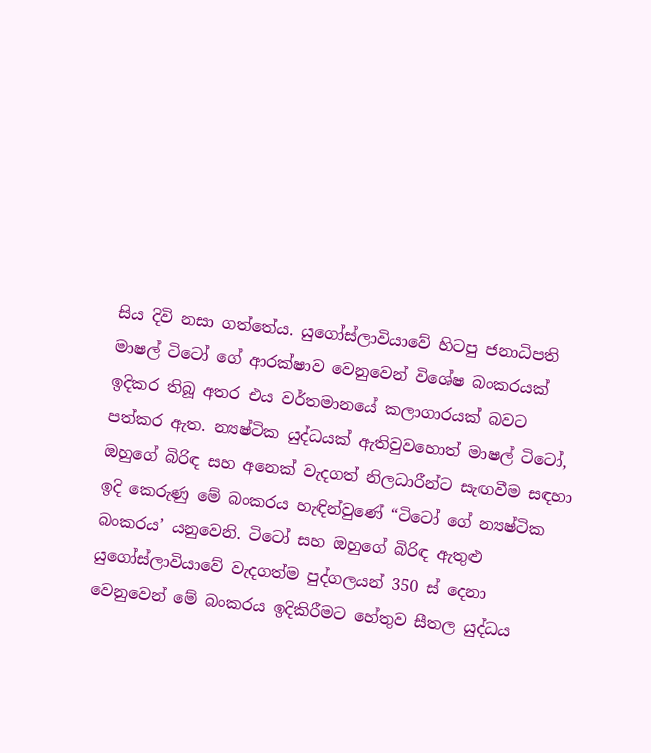සිය දිවි නසා ගත්තේය. යුගෝස්ලාවියාවේ හිටපු ජනාධිපති මාෂල් ටිටෝ ගේ ආරක්ෂාව වෙනුවෙන් විශේෂ බංකරයක් ඉදිකර තිබූ අතර එය වර්තමානයේ කලාගාරයක් බවට පත්කර ඇත. න්‍යෂ්ටික යුද්ධයක් ඇතිවුවහොත් මාෂල් ටිටෝ, ඔහුගේ බිරිඳ සහ අනෙක් වැදගත් නිලධාරීන්ට සැඟවීම සඳහා ඉදි කෙරුණු මේ බංකරය හැඳින්වුණේ “ටිටෝ ගේ න්‍යෂ්ටික බංකරය’ යනුවෙනි. ටිටෝ සහ ඔහුගේ බිරිඳ ඇතුළු යුගෝස්ලාවියාවේ වැදගත්ම පුද්ගලයන් 350 ස් දෙනා වෙනුවෙන් මේ බංකරය ඉදිකිරීමට හේතුව සීතල යුද්ධය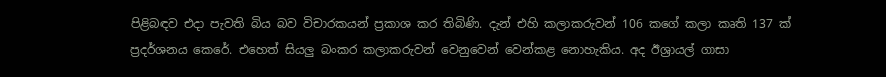පිළිබඳව එදා පැවති බිය බව විචාරකයන් ප්‍රකාශ කර තිබිණි. දැන් එහි කලාකරුවන් 106 කගේ කලා කෘති 137 ක් ප්‍රදර්ශනය කෙරේ. එහෙත් සියලු බංකර කලාකරුවන් වෙනුවෙන් වෙන්කළ නොහැකිය. අද ඊශ්‍රායල් ගාසා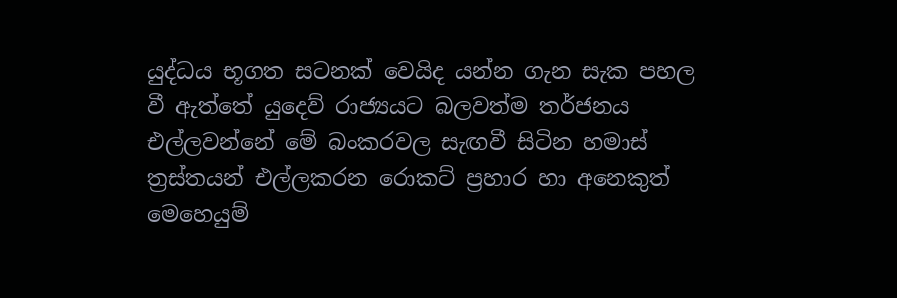යුද්ධය භූගත සටනක් වෙයිද යන්න ගැන සැක පහල වී ඇත්තේ යුදෙව් රාජ්‍යයට බලවත්ම තර්ජනය එල්ලවන්නේ මේ බංකරවල සැඟවී සිටින හමාස් ත්‍රස්තයන් එල්ලකරන රොකට් ප්‍රහාර හා අනෙකුත් මෙහෙයුම්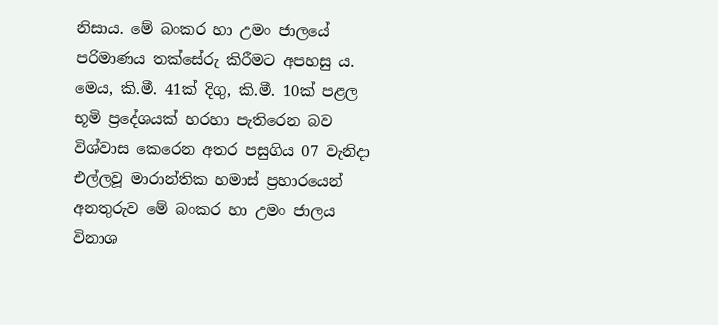නිසාය. මේ බංකර හා උමං ජාලයේ පරිමාණය තක්සේරු කිරීමට අපහසු ය. මෙය, කි.මී. 41ක් දිගු, කි.මී. 10ක් පළල භූමි ප්‍රදේශයක් හරහා පැතිරෙන බව විශ්වාස කෙරෙන අතර පසුගිය 07 වැනිදා එල්ලවූ මාරාන්තික හමාස් ප්‍රහාරයෙන් අනතුරුව මේ බංකර හා උමං ජාලය විනාශ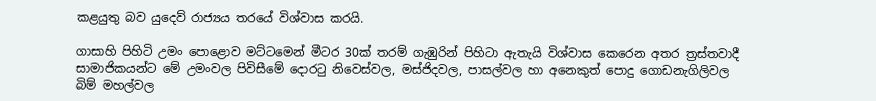කළයුතු බව යුදෙව් රාජ්‍යය තරයේ විශ්වාස කරයි.

ගාසාහි පිහිටි උමං පොළොව මට්ටමෙන් මීටර 30ක් තරම් ගැඹුරින් පිහිටා ඇතැයි විශ්වාස කෙරෙන අතර ත්‍රස්තවාදී සාමාජිකයන්ට මේ උමංවල පිවිසීමේ දොරටු නිවෙස්වල, මස්ජිදවල, පාසල්වල හා අනෙකුත් පොදු ගොඩනැගිලිවල බිම් මහල්වල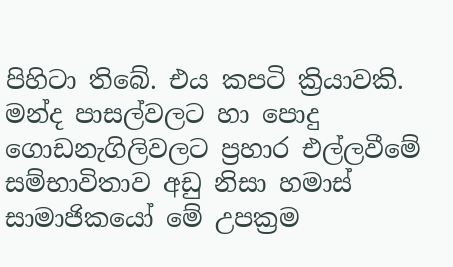පිහිටා තිබේ. එය කපටි ක්‍රියාවකි. මන්ද පාසල්වලට හා පොදු ගොඩනැගිලිවලට ප්‍රහාර එල්ලවීමේ සම්භාවිතාව අඩු නිසා හමාස් සාමාජිකයෝ මේ උපක්‍රම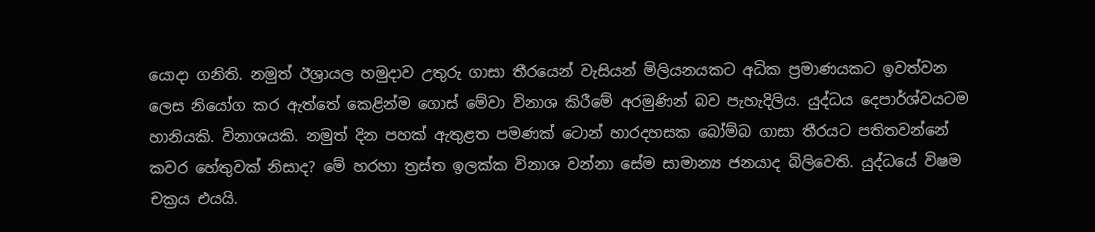යොදා ගනිති. නමුත් ඊශ්‍රායල හමුදාව උතුරු ගාසා තීරයෙන් වැසියන් මිලියනයකට අධික ප්‍රමාණයකට ඉවත්වන ලෙස නියෝග කර ඇත්තේ කෙළින්ම ගොස් මේවා විනාශ කිරීමේ අරමුණින් බව පැහැදිලිය. යුද්ධය දෙපාර්ශ්වයටම හානියකි. විනාශයකි. නමුත් දින පහක් ඇතුළත පමණක් ටොන් හාරදහසක බෝම්බ ගාසා තීරයට පතිතවන්නේ කවර හේතුවක් නිසාද? මේ හරහා ත්‍රස්ත ඉලක්ක විනාශ වන්නා සේම සාමාන්‍ය ජනයාද බිලිවෙති. යුද්ධයේ විෂම චක්‍රය එයයි.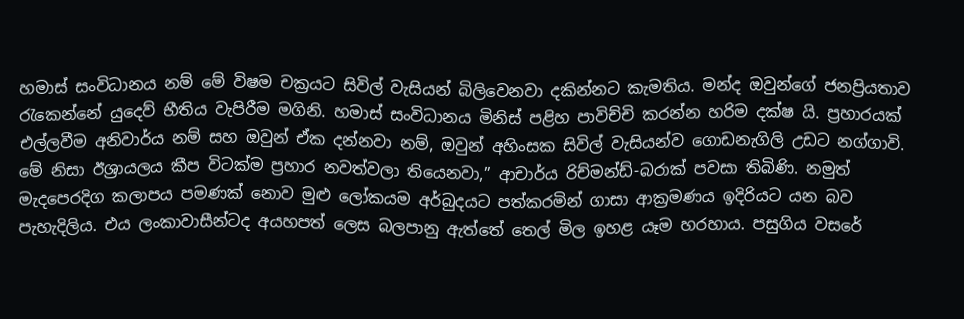හමාස් සංවිධානය නම් මේ විෂම චක්‍රයට සිවිල් වැසියන් බිලිවෙනවා දකින්නට කැමතිය. මන්ද ඔවුන්ගේ ජනප්‍රියතාව රැකෙන්නේ යුදෙව් භීතිය වැපිරීම මගිනි. හමාස් සංවිධානය මිනිස් පළිහ පාවිච්චි කරන්න හරිම දක්ෂ යි. ප්‍රහාරයක් එල්ලවීම අනිවාර්ය නම් සහ ඔවුන් ඒක දන්නවා නම්, ඔවුන් අහිංසක සිවිල් වැසියන්ව ගොඩනැගිලි උඩට නග්ගාවි. මේ නිසා ඊශ්‍රායලය කීප විටක්ම ප්‍රහාර නවත්වලා තියෙනවා,” ආචාර්ය රිච්මන්ඩ්-බරාක් පවසා තිබිණි. නමුත් මැදපෙරදිග කලාපය පමණක් නොව මුළු ලෝකයම අර්බුදයට පත්කරමින් ගාසා ආක්‍රමණය ඉදිරියට යන බව පැහැදිලිය. එය ලංකාවාසීන්ටද අයහපත් ලෙස බලපානු ඇත්තේ තෙල් මිල ඉහළ යෑම හරහාය. පසුගිය වසරේ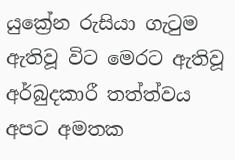යුක්‍රේන රුසියා ගැටුම ඇතිවූ විට මෙරට ඇතිවූ අර්බුදකාරී තත්ත්වය අපට අමතක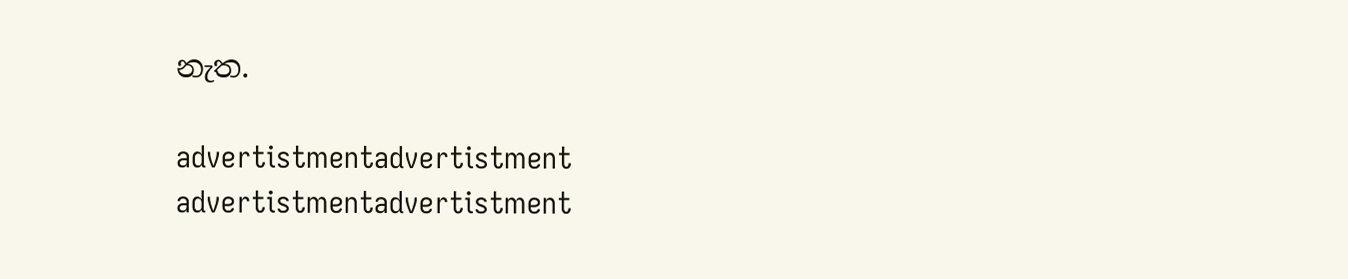නැත.

advertistmentadvertistment
advertistmentadvertistment